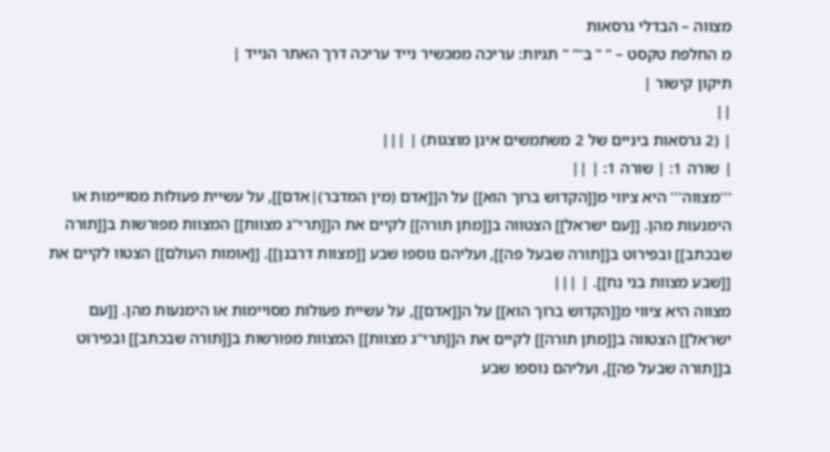מצווה – הבדלי גרסאות
מ החלפת טקסט – " " ב־" " תגיות: עריכה ממכשיר נייד עריכה דרך האתר הנייד |
תיקון קישור |
||
| (2 גרסאות ביניים של 2 משתמשים אינן מוצגות) | |||
| שורה 1: | שורה 1: | ||
'''מצווה''' היא ציווי מ[[הקדוש ברוך הוא]] על ה[[אדם (מין המדבר)|אדם]], על עשיית פעולות מסויימות או הימנעות מהן. [[עם ישראל]] הצטווה ב[[מתן תורה]] לקיים את ה[[תרי"ג מצוות]] המצוות מפורשות ב[[תורה שבכתב]] ובפירוט ב[[תורה שבעל פה]], ועליהם נוספו שבע [[מצוות דרבנן]]. [[אומות העולם]] הצטוו לקיים את [[שבע מצוות בני נח]]. | |||
מצווה היא ציווי מ[[הקדוש ברוך הוא]] על ה[[אדם]], על עשיית פעולות מסויימות או הימנעות מהן. [[עם ישראל]] הצטווה ב[[מתן תורה]] לקיים את ה[[תרי"ג מצוות]] המצוות מפורשות ב[[תורה שבכתב]] ובפירוט ב[[תורה שבעל פה]], ועליהם נוספו שבע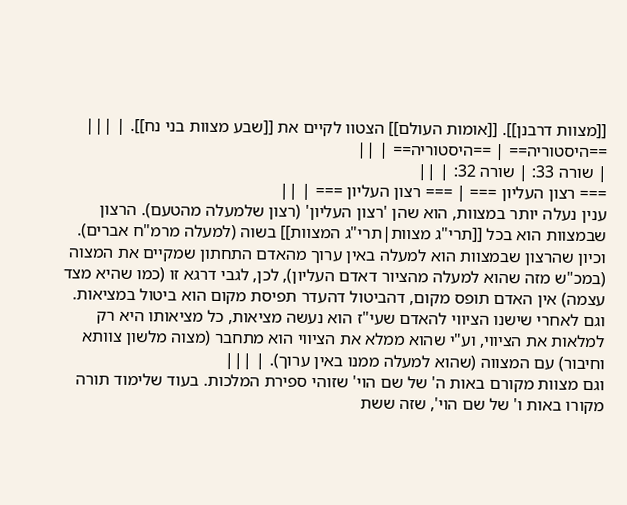[[מצוות דרבנן]]. [[אומות העולם]] הצטוו לקיים את [[שבע מצוות בני נח]]. | |||
==היסטוריה== | ==היסטוריה== | ||
| שורה 33: | שורה 32: | ||
=== רצון העליון === | === רצון העליון === | ||
ענין נעלה יותר במצוות, הוא שהן 'רצון העליון' (רצון שלמעלה מהטעם). הרצון שבמצוות הוא בכל [[תרי"ג מצוות|תרי"ג המצוות]] בשוה (למעלה מרמ"ח אברים). וכיון שהרצון שבמצוות הוא למעלה באין ערוך מהאדם התחתון שמקיים את המצוה (במכ"ש מזה שהוא למעלה מהציור דאדם העליון), לכן, לגבי דרגא זו (כמו שהיא מצד עצמה) אין האדם תופס מקום, דהביטול דהעדר תפיסת מקום הוא ביטול במציאות. וגם לאחרי שישנו הציווי להאדם שעי"ז הוא נעשה מציאות, כל מציאותו היא רק למלאות את הציווי, וע"י שהוא ממלא את הציווי הוא מתחבר (מצוה מלשון צוותא וחיבור) עם המצווה (שהוא למעלה ממנו באין ערוך). | |||
וגם מצוות מקורם באות ה' של שם הוי' שזוהי ספירת המלכות. בעוד שלימוד תורה מקורו באות ו' של שם הוי', שזה ששת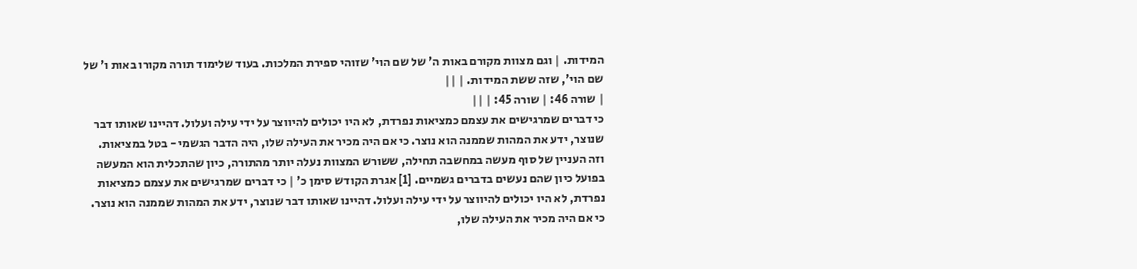המידות. | וגם מצוות מקורם באות ה' של שם הוי' שזוהי ספירת המלכות. בעוד שלימוד תורה מקורו באות ו' של שם הוי', שזה ששת המידות. | ||
| שורה 46: | שורה 45: | ||
כי דברים שמרגישים את עצמם כמציאות נפרדת, לא היו יכולים להיווצר על ידי עילה ועלול. דהיינו שאותו דבר שנוצר, ידע את המהות שממנה הוא נוצר. כי אם היה מכיר את העילה שלו, היה הדבר הגשמי - בטל במציאות. וזה העניין של סוף מעשה במחשבה תחילה, ששורש המצוות נעלה יותר מהתורה, כיון שהתכלית הוא המעשה בפועל כיון שהם נעשים בדברים גשמיים. [1] אגרת הקודש סימן כ' | כי דברים שמרגישים את עצמם כמציאות נפרדת, לא היו יכולים להיווצר על ידי עילה ועלול. דהיינו שאותו דבר שנוצר, ידע את המהות שממנה הוא נוצר. כי אם היה מכיר את העילה שלו,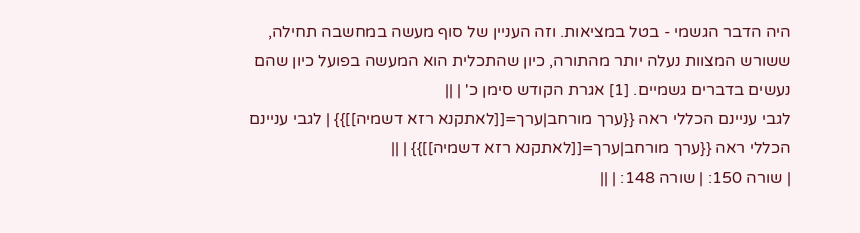היה הדבר הגשמי - בטל במציאות. וזה העניין של סוף מעשה במחשבה תחילה, ששורש המצוות נעלה יותר מהתורה, כיון שהתכלית הוא המעשה בפועל כיון שהם נעשים בדברים גשמיים. [1] אגרת הקודש סימן כ' | ||
לגבי עניינם הכללי ראה {{ערך מורחב|ערך=[[לאתקנא רזא דשמיה]]}} | לגבי עניינם הכללי ראה {{ערך מורחב|ערך=[[לאתקנא רזא דשמיה]]}} | ||
| שורה 150: | שורה 148: | ||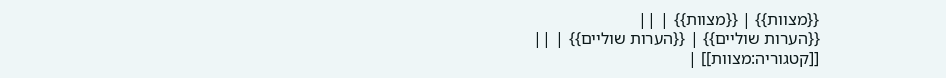{{מצוות}} | {{מצוות}} | ||
{{הערות שוליים}} | {{הערות שוליים}} | ||
[[קטגוריה:מצוות]] |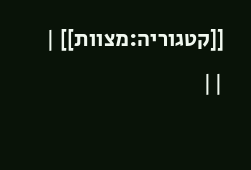[[קטגוריה:מצוות]] | ||